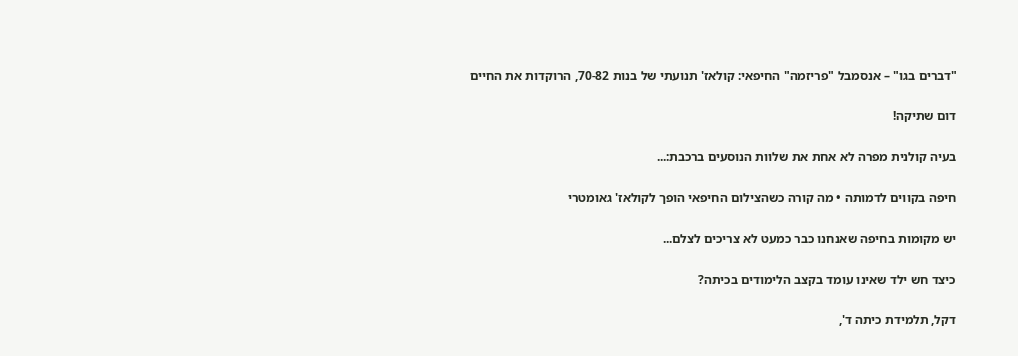"דברים בגו" – אנסמבל "פריזמה" החיפאי: קולאז' תנועתי של בנות 70-82, הרוקדות את החיים

דום שתיקה!

בעיה קולנית מפרה לא אחת את שלוות הנוסעים ברכבת:...

חיפה בקווים לדמותה • מה קורה כשהצילום החיפאי הופך לקולאז' גאומטרי

יש מקומות בחיפה שאנחנו כבר כמעט לא צריכים לצלם...

כיצד חש ילד שאינו עומד בקצב הלימודים בכיתה?

דקל, תלמידת כיתה ד',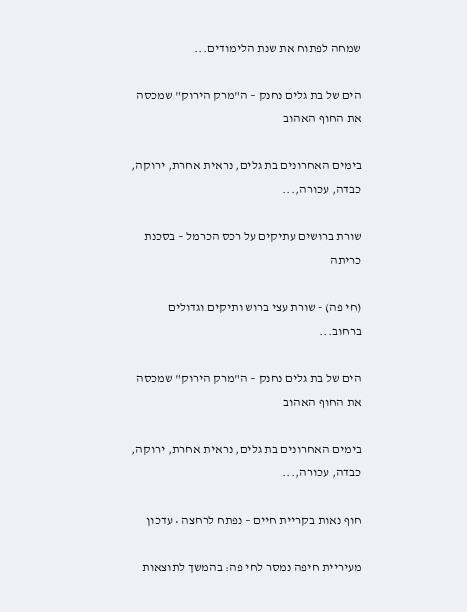שמחה לפתוח את שנת הלימודים...

הים של בת גלים נחנק – ה"מרק הירוק" שמכסה את החוף האהוב

בימים האחרונים בת גלים, נראית אחרת, ירוקה, כבדה, עכורה,...

שורת ברושים עתיקים על רכס הכרמל – בסכנת כריתה

(חי פה) - שורת עצי ברוש ותיקים וגדולים ברחוב...

הים של בת גלים נחנק – ה"מרק הירוק" שמכסה את החוף האהוב

בימים האחרונים בת גלים, נראית אחרת, ירוקה, כבדה, עכורה,...

חוף נאות בקריית חיים – נפתח לרחצה • עדכון

מעיריית חיפה נמסר לחי פה: בהמשך לתוצאות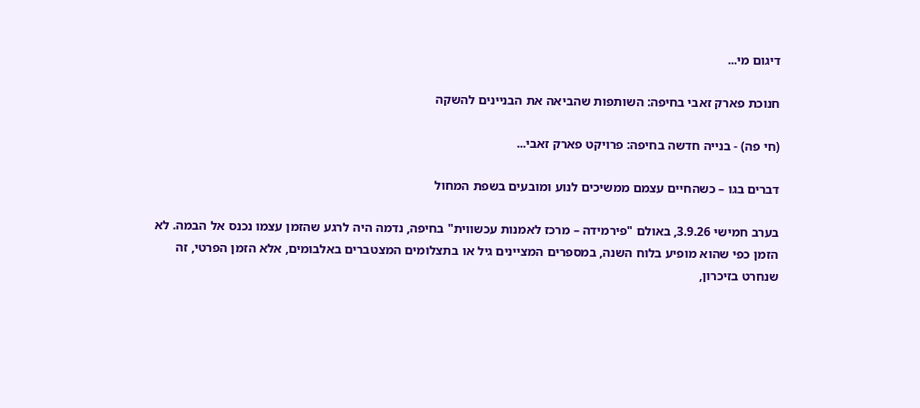דיגום מי...

חנוכת פארק זאבי בחיפה: השותפות שהביאה את הבניינים להשקה

(חי פה) - בנייה חדשה בחיפה: פרויקט פארק זאבי...

דברים בגו – כשהחיים עצמם ממשיכים לנוע ומובעים בשפת המחול

בערב חמישי 3.9.26, באולם "פירמידה – מרכז לאמנות עכשווית" בחיפה, נדמה היה לרגע שהזמן עצמו נכנס אל הבמה. לא הזמן כפי שהוא מופיע בלוח השנה, במספרים המציינים גיל או בתצלומים המצטברים באלבומים, אלא הזמן הפרטי, זה שנחרט בזיכרון,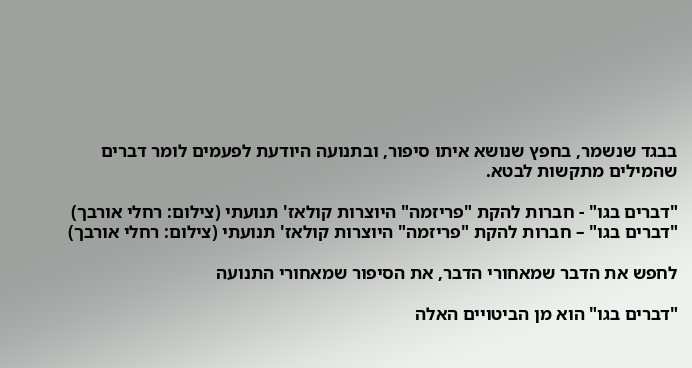בבגד שנשמר, בחפץ שנושא איתו סיפור, ובתנועה היודעת לפעמים לומר דברים שהמילים מתקשות לבטא.

"דברים בגו" - חברות להקת "פריזמה" היוצרות קולאז' תנועתי (צילום: רחלי אורבך)
"דברים בגו" – חברות להקת "פריזמה" היוצרות קולאז' תנועתי (צילום: רחלי אורבך)

לחפש את הדבר שמאחורי הדבר, את הסיפור שמאחורי התנועה

"דברים בגו" הוא מן הביטויים האלה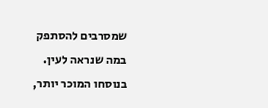שמסרבים להסתפק במה שנראה לעין. בנוסחו המוכר יותר,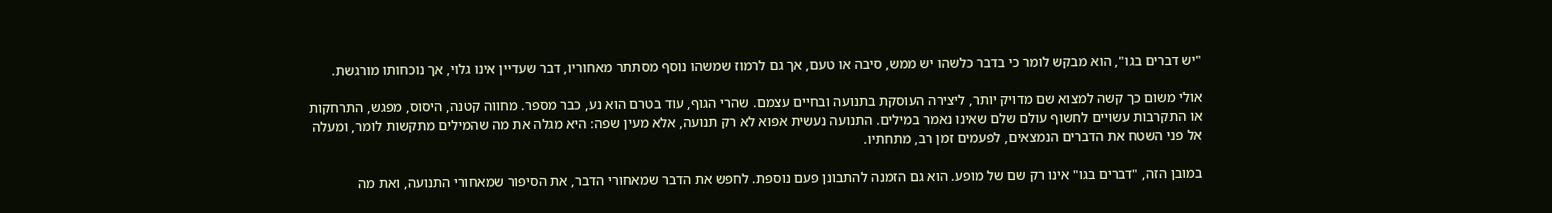"יש דברים בגו", הוא מבקש לומר כי בדבר כלשהו יש ממש, סיבה או טעם, אך גם לרמוז שמשהו נוסף מסתתר מאחוריו, דבר שעדיין אינו גלוי, אך נוכחותו מורגשת.

אולי משום כך קשה למצוא שם מדויק יותר, ליצירה העוסקת בתנועה ובחיים עצמם. שהרי הגוף, עוד בטרם הוא נע, כבר מספר. מחווה קטנה, היסוס, מפגש, התרחקות או התקרבות עשויים לחשוף עולם שלם שאינו נאמר במילים. התנועה נעשית אפוא לא רק תנועה, אלא מעין שפה: היא מגלה את מה שהמילים מתקשות לומר, ומעלה אל פני השטח את הדברים הנמצאים, לפעמים זמן רב, מתחתיו.

במובן הזה, "דברים בגו" אינו רק שם של מופע. הוא גם הזמנה להתבונן פעם נוספת. לחפש את הדבר שמאחורי הדבר, את הסיפור שמאחורי התנועה, ואת מה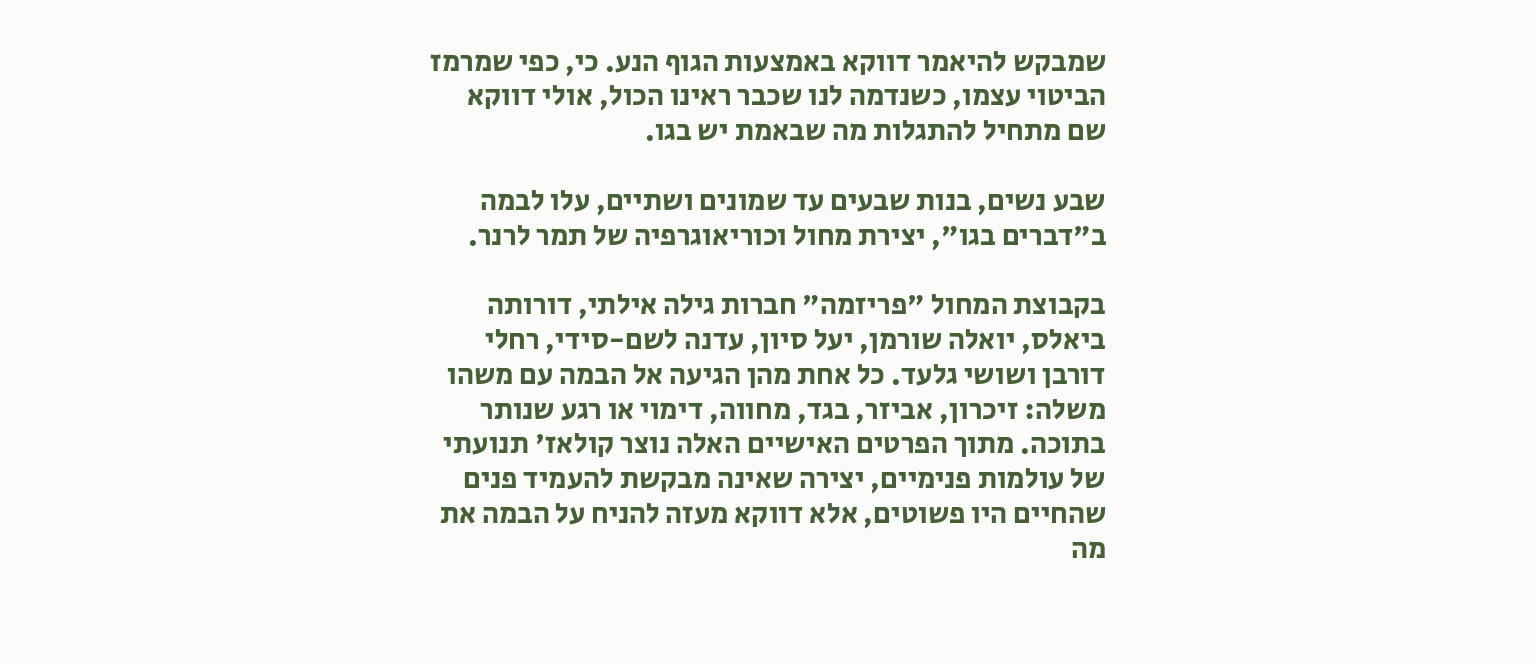שמבקש להיאמר דווקא באמצעות הגוף הנע. כי, כפי שמרמז הביטוי עצמו, כשנדמה לנו שכבר ראינו הכול, אולי דווקא שם מתחיל להתגלות מה שבאמת יש בגו.

שבע נשים, בנות שבעים עד שמונים ושתיים, עלו לבמה ב"דברים בגו", יצירת מחול וכוריאוגרפיה של תמר לרנר.

בקבוצת המחול "פריזמה" חברות גילה אילתי, דורותה ביאלס, יואלה שורמן, יעל סיון, עדנה לשם-סידי, רחלי דורבן ושושי גלעד. כל אחת מהן הגיעה אל הבמה עם משהו משלה: זיכרון, אביזר, בגד, מחווה, דימוי או רגע שנותר בתוכה. מתוך הפרטים האישיים האלה נוצר קולאז' תנועתי של עולמות פנימיים, יצירה שאינה מבקשת להעמיד פנים שהחיים היו פשוטים, אלא דווקא מעזה להניח על הבמה את מה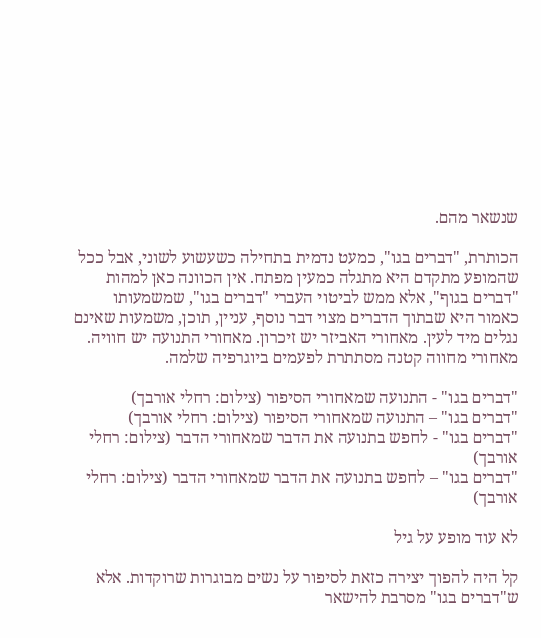שנשאר מהם.

הכותרת, "דברים בגו", כמעט נדמית בתחילה כשעשוע לשוני, אבל ככל שהמופע מתקדם היא מתגלה כמעין מפתח. אין הכוונה כאן למהות "דברים בגוף", אלא ממש לביטוי העברי "דברים בגו", שמשמעותו כאמור היא שבתוך הדברים מצוי דבר נוסף, עניין, תוכן, משמעות שאינם נגלים מיד לעין. מאחורי האביזר יש זיכרון. מאחורי התנועה יש חוויה. מאחורי מחווה קטנה מסתתרת לפעמים ביוגרפיה שלמה.

"דברים בגו" - התנועה שמאחורי הסיפור (צילום: רחלי אורבך)
"דברים בגו" – התנועה שמאחורי הסיפור (צילום: רחלי אורבך)
"דברים בגו" - לחפש בתנועה את הדבר שמאחורי הדבר (צילום: רחלי אורבך)
"דברים בגו" – לחפש בתנועה את הדבר שמאחורי הדבר (צילום: רחלי אורבך)

לא עוד מופע על גיל

קל היה להפוך יצירה כזאת לסיפור על נשים מבוגרות שרוקדות. אלא ש"דברים בגו" מסרבת להישאר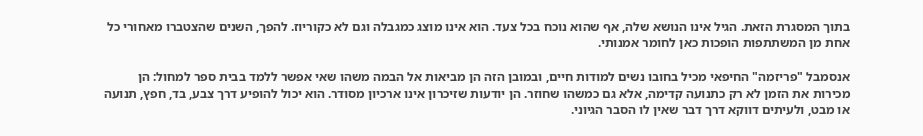בתוך המסגרת הזאת. הגיל אינו הנושא שלה, אף שהוא נוכח בכל צעד. הוא אינו מוצג כמגבלה וגם לא כקוריוז. להפך, השנים שהצטברו מאחורי כל אחת מן המשתתפות הופכות כאן לחומר אמנותי.

אנסמבל "פריזמה" החיפאי מכיל בחובו נשים למודות חיים, ובמובן הזה הן מביאות אל הבמה משהו שאי אפשר ללמד בבית ספר למחול: הן מכירות את הזמן לא רק כתנועה קדימה, אלא גם כמשהו שחוזר. הן יודעות שזיכרון אינו ארכיון מסודר. הוא יכול להופיע דרך צבע, בד, חפץ, תנועה או מבט, ולעיתים דווקא דרך דבר שאין לו הסבר הגיוני.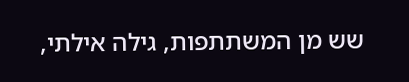שש מן המשתתפות, גילה אילתי,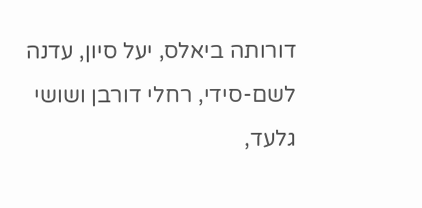דורותה ביאלס, יעל סיון, עדנה לשם-סידי, רחלי דורבן ושושי גלעד,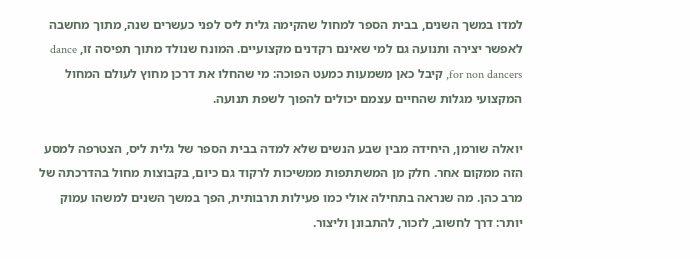למדו במשך השנים, בבית הספר למחול שהקימה גלית ליס לפני כעשרים שנה, מתוך מחשבה לאפשר יצירה ותנועה גם למי שאינם רקדנים מקצועיים. המונח שנולד מתוך תפיסה זו, dance for non dancers, קיבל כאן משמעות כמעט הפוכה: מי שהחלו את דרכן מחוץ לעולם המחול המקצועי מגלות שהחיים עצמם יכולים להפוך לשפת תנועה.

יואלה שורמן, היחידה מבין שבע הנשים שלא למדה בבית הספר של גלית ליס, הצטרפה למסע הזה ממקום אחר. חלק מן המשתתפות ממשיכות לרקוד גם כיום, בקבוצות מחול בהדרכתה של מרב כהן. מה שנראה בתחילה אולי כמו פעילות תרבותית, הפך במשך השנים למשהו עמוק יותר: דרך לחשוב, לזכור, להתבונן וליצור.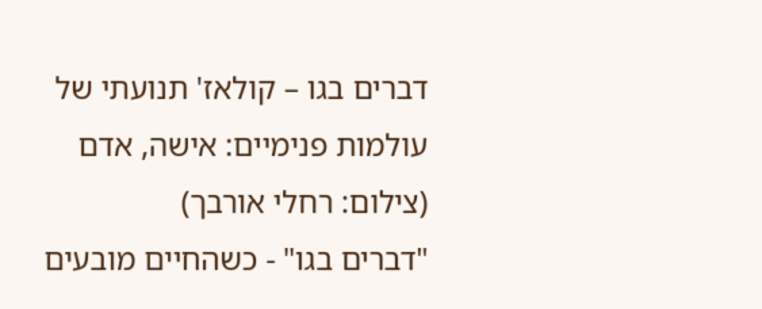דברים בגו – קולאז' תנועתי של עולמות פנימיים: אישה, אדם (צילום: רחלי אורבך)
"דברים בגו" - כשהחיים מובעים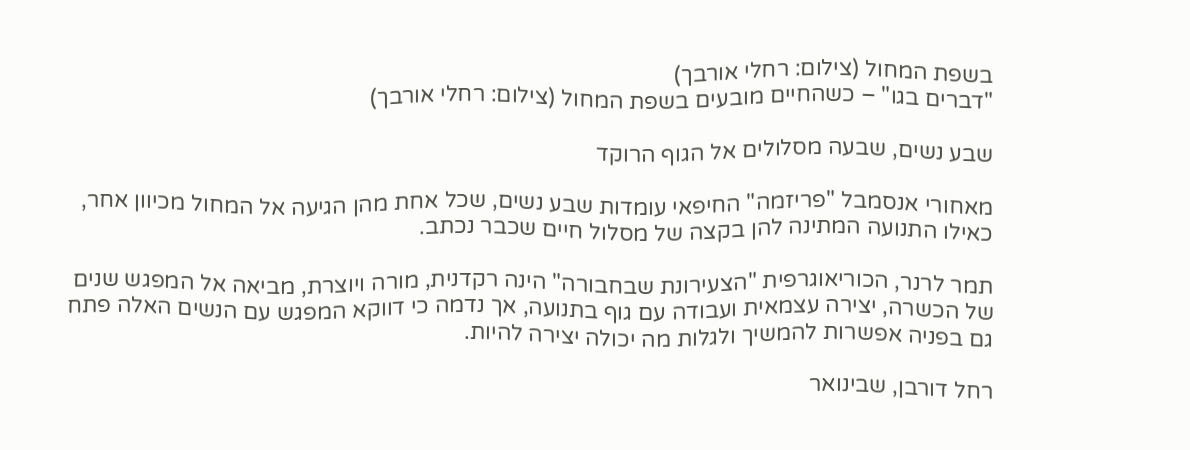בשפת המחול (צילום: רחלי אורבך)
"דברים בגו" – כשהחיים מובעים בשפת המחול (צילום: רחלי אורבך)

שבע נשים, שבעה מסלולים אל הגוף הרוקד

מאחורי אנסמבל "פריזמה" החיפאי עומדות שבע נשים, שכל אחת מהן הגיעה אל המחול מכיוון אחר, כאילו התנועה המתינה להן בקצה של מסלול חיים שכבר נכתב.

תמר לרנר, הכוריאוגרפית "הצעירונת שבחבורה" הינה רקדנית, מורה ויוצרת, מביאה אל המפגש שנים של הכשרה, יצירה עצמאית ועבודה עם גוף בתנועה, אך נדמה כי דווקא המפגש עם הנשים האלה פתח גם בפניה אפשרות להמשיך ולגלות מה יכולה יצירה להיות.

רחל דורבן, שבינואר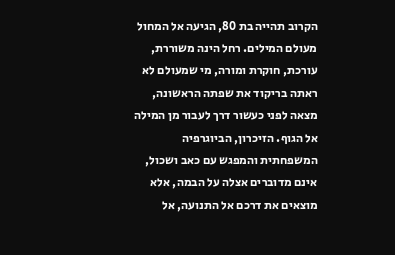הקרוב תהייה בת 80, הגיעה אל המחול מעולם המילים. רחל הינה משוררת, עורכת, חוקרת ומורה, מי שמעולם לא ראתה בריקוד את שפתה הראשונה, מצאה לפני כעשור דרך לעבור מן המילה אל הגוף. הזיכרון, הביוגרפיה המשפחתית והמפגש עם כאב ושכול, אינם מדוברים אצלה על הבמה, אלא מוצאים את דרכם אל התנועה, אל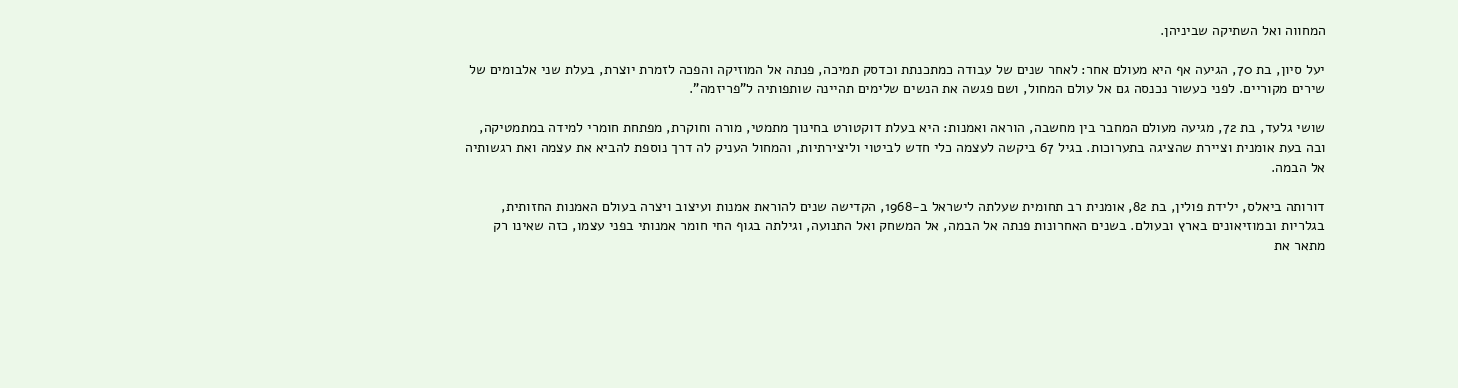המחווה ואל השתיקה שביניהן.

יעל סיון, בת 70, הגיעה אף היא מעולם אחר: לאחר שנים של עבודה כמתכנתת וכדסק תמיכה, פנתה אל המוזיקה והפכה לזמרת יוצרת, בעלת שני אלבומים של שירים מקוריים. לפני כעשור נכנסה גם אל עולם המחול, ושם פגשה את הנשים שלימים תהיינה שותפותיה ל"פריזמה".

שושי גלעד, בת 72, מגיעה מעולם המחבר בין מחשבה, הוראה ואמנות: היא בעלת דוקטורט בחינוך מתמטי, מורה וחוקרת, מפתחת חומרי למידה במתמטיקה, ובה בעת אומנית וציירת שהציגה בתערוכות. בגיל 67 ביקשה לעצמה כלי חדש לביטוי וליצירתיות, והמחול העניק לה דרך נוספת להביא את עצמה ואת רגשותיה אל הבמה.

דורותה ביאלס, ילידת פולין, בת 82, אומנית רב תחומית שעלתה לישראל ב-1968, הקדישה שנים להוראת אמנות ועיצוב ויצרה בעולם האמנות החזותית, בגלריות ובמוזיאונים בארץ ובעולם. בשנים האחרונות פנתה אל הבמה, אל המשחק ואל התנועה, וגילתה בגוף החי חומר אמנותי בפני עצמו, כזה שאינו רק מתאר את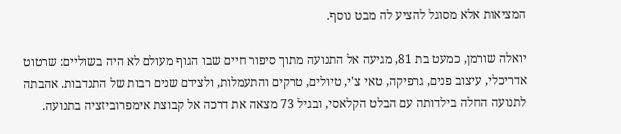המציאות אלא מסוגל להציע לה מבט נוסף.

יואלה שורמן, כמעט בת 81, מגיעה אל התנועה מתוך סיפור חיים שבו הגוף מעולם לא היה בשוליים: שרטוט אדריכלי, עיצוב פנים, גרפיקה, טאי צ'י, טיולים, טרקים והתעמלות, ולצידם שנים רבות של התנדבות. אהבתה לתנועה החלה בילדותה עם הבלט הקלאסי, ובגיל 73 מצאה את דרכה אל קבוצת אימפרוביזציה בתנועה.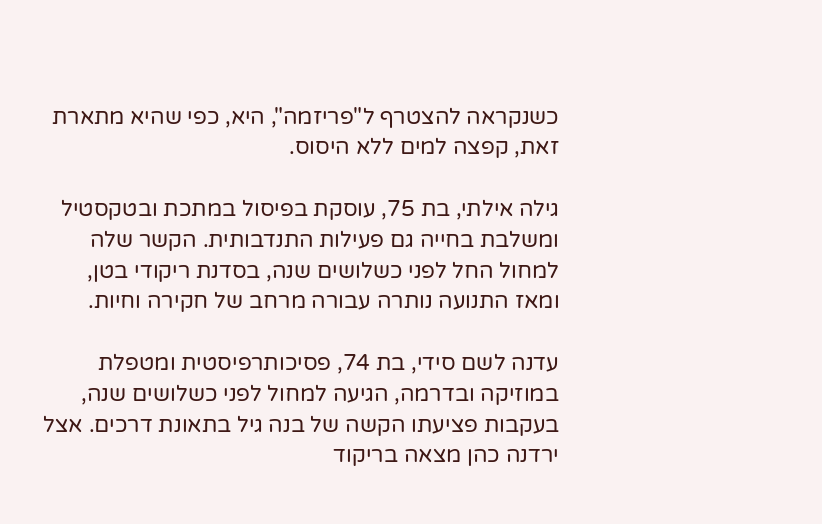כשנקראה להצטרף ל"פריזמה", היא, כפי שהיא מתארת זאת, קפצה למים ללא היסוס.

גילה אילתי, בת 75, עוסקת בפיסול במתכת ובטקסטיל ומשלבת בחייה גם פעילות התנדבותית. הקשר שלה למחול החל לפני כשלושים שנה, בסדנת ריקודי בטן, ומאז התנועה נותרה עבורה מרחב של חקירה וחיות.

עדנה לשם סידי, בת 74, פסיכותרפיסטית ומטפלת במוזיקה ובדרמה, הגיעה למחול לפני כשלושים שנה, בעקבות פציעתו הקשה של בנה גיל בתאונת דרכים. אצל ירדנה כהן מצאה בריקוד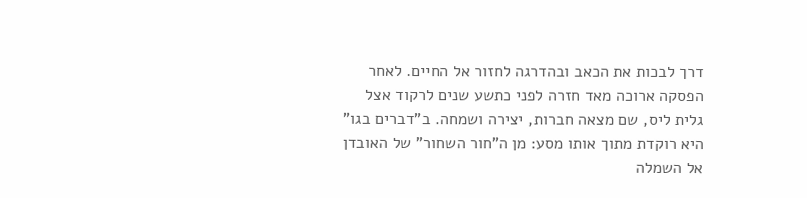דרך לבכות את הכאב ובהדרגה לחזור אל החיים. לאחר הפסקה ארוכה מאד חזרה לפני כתשע שנים לרקוד אצל גלית ליס, שם מצאה חברות, יצירה ושמחה. ב"דברים בגו" היא רוקדת מתוך אותו מסע: מן ה"חור השחור" של האובדן אל השמלה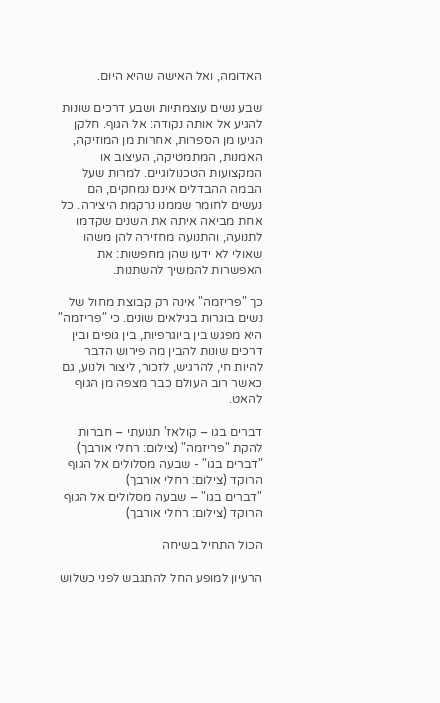האדומה, ואל האישה שהיא היום.

שבע נשים עוצמתיות ושבע דרכים שונות להגיע אל אותה נקודה: אל הגוף. חלקן הגיעו מן הספרות, אחרות מן המוזיקה, האמנות, המתמטיקה, העיצוב או המקצועות הטכנולוגיים. למרות שעל הבמה ההבדלים אינם נמחקים, הם נעשים לחומר שממנו נרקמת היצירה. כל אחת מביאה איתה את השנים שקדמו לתנועה, והתנועה מחזירה להן משהו שאולי לא ידעו שהן מחפשות: את האפשרות להמשיך להשתנות.

כך "פריזמה" אינה רק קבוצת מחול של נשים בוגרות בגילאים שונים. כי "פריזמה" היא מפגש בין ביוגרפיות, בין גופים ובין דרכים שונות להבין מה פירוש הדבר להיות חי, להרגיש, לזכור, ליצור ולנוע, גם כאשר רוב העולם כבר מצפה מן הגוף להאט.

דברים בגו – קולאז' תנועתי – חברות להקת "פריזמה" (צילום: רחלי אורבך)
"דברים בגו" - שבעה מסלולים אל הגוף הרוקד (צילום: רחלי אורבך)
"דברים בגו" – שבעה מסלולים אל הגוף הרוקד (צילום: רחלי אורבך)

הכול התחיל בשיחה

הרעיון למופע החל להתגבש לפני כשלוש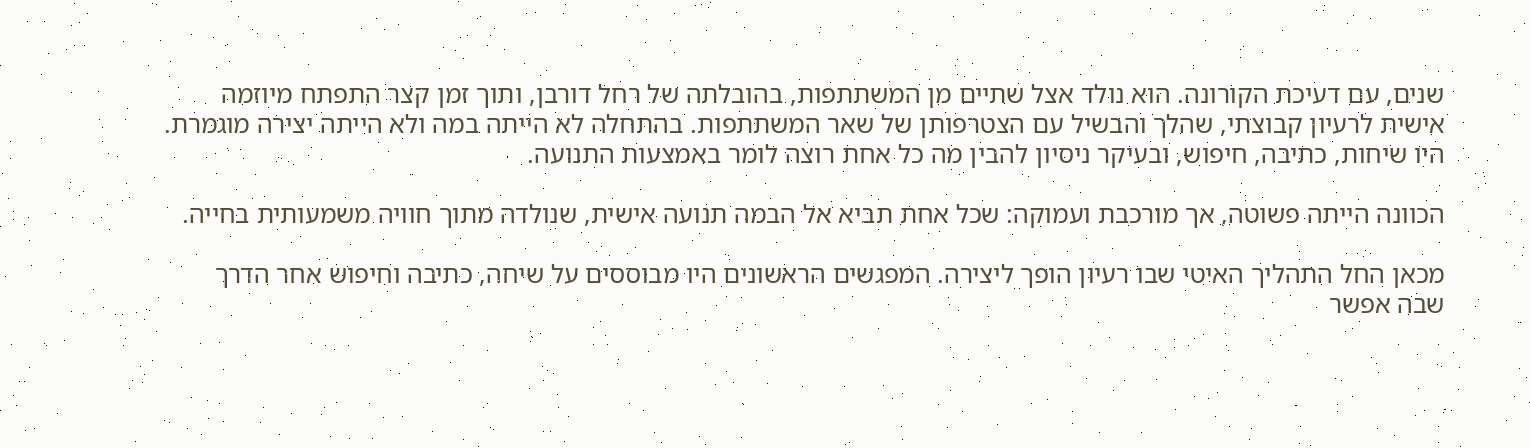שנים, עם דעיכת הקורונה. הוא נולד אצל שתיים מן המשתתפות, בהובלתה של רחל דורבן, ותוך זמן קצר התפתח מיוזמה אישית לרעיון קבוצתי, שהלך והבשיל עם הצטרפותן של שאר המשתתפות. בהתחלה לא הייתה במה ולא הייתה יצירה מוגמרת. היו שיחות, כתיבה, חיפוש, ובעיקר ניסיון להבין מה כל אחת רוצה לומר באמצעות התנועה.

הכוונה הייתה פשוטה, אך מורכבת ועמוקה: שכל אחת תביא אל הבמה תנועה אישית, שנולדה מתוך חוויה משמעותית בחייה.

מכאן החל התהליך האיטי שבו רעיון הופך ליצירה. המפגשים הראשונים היו מבוססים על שיחה, כתיבה וחיפוש אחר הדרך שבה אפשר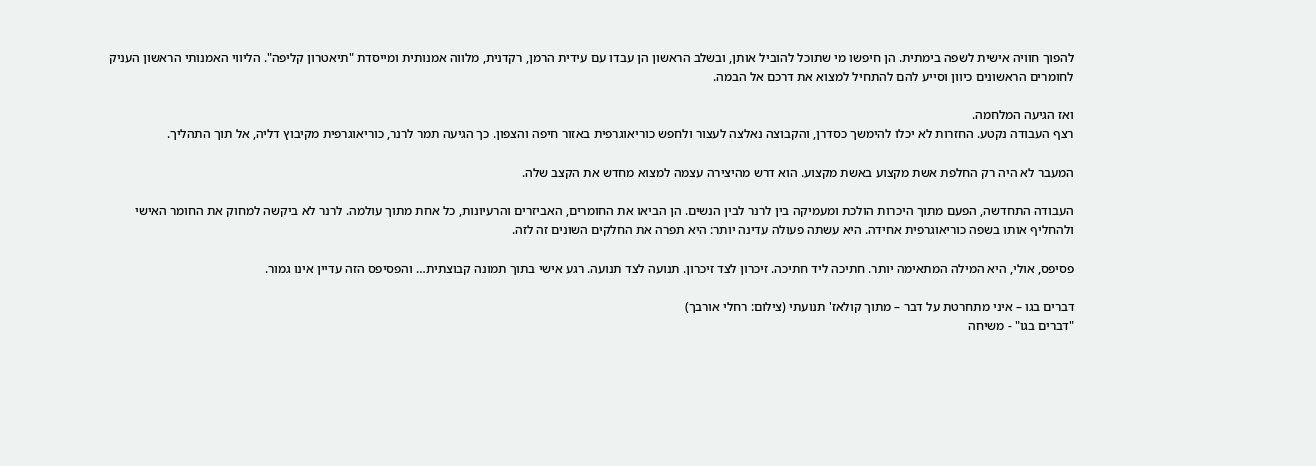להפוך חוויה אישית לשפה בימתית. הן חיפשו מי שתוכל להוביל אותן, ובשלב הראשון הן עבדו עם עידית הרמן, רקדנית, מלווה אמנותית ומייסדת "תיאטרון קליפה". הליווי האמנותי הראשון העניק לחומרים הראשונים כיוון וסייע להם להתחיל למצוא את דרכם אל הבמה.

ואז הגיעה המלחמה.
רצף העבודה נקטע. החזרות לא יכלו להימשך כסדרן, והקבוצה נאלצה לעצור ולחפש כוריאוגרפית באזור חיפה והצפון. כך הגיעה תמר לרנר, כוריאוגרפית מקיבוץ דליה, אל תוך התהליך.

המעבר לא היה רק החלפת אשת מקצוע באשת מקצוע. הוא דרש מהיצירה עצמה למצוא מחדש את הקצב שלה.

העבודה התחדשה, הפעם מתוך היכרות הולכת ומעמיקה בין לרנר לבין הנשים. הן הביאו את החומרים, האביזרים והרעיונות, כל אחת מתוך עולמה. לרנר לא ביקשה למחוק את החומר האישי ולהחליף אותו בשפה כוריאוגרפית אחידה. היא עשתה פעולה עדינה יותר: היא תפרה את החלקים השונים זה לזה.

פסיפס, אולי, היא המילה המתאימה יותר. חתיכה ליד חתיכה. זיכרון לצד זיכרון. תנועה לצד תנועה. רגע אישי בתוך תמונה קבוצתית… והפסיפס הזה עדיין אינו גמור.

דברים בגו – איני מתחרטת על דבר – מתוך קולאז' תנועתי (צילום: רחלי אורבך)
"דברים בגו" - משיחה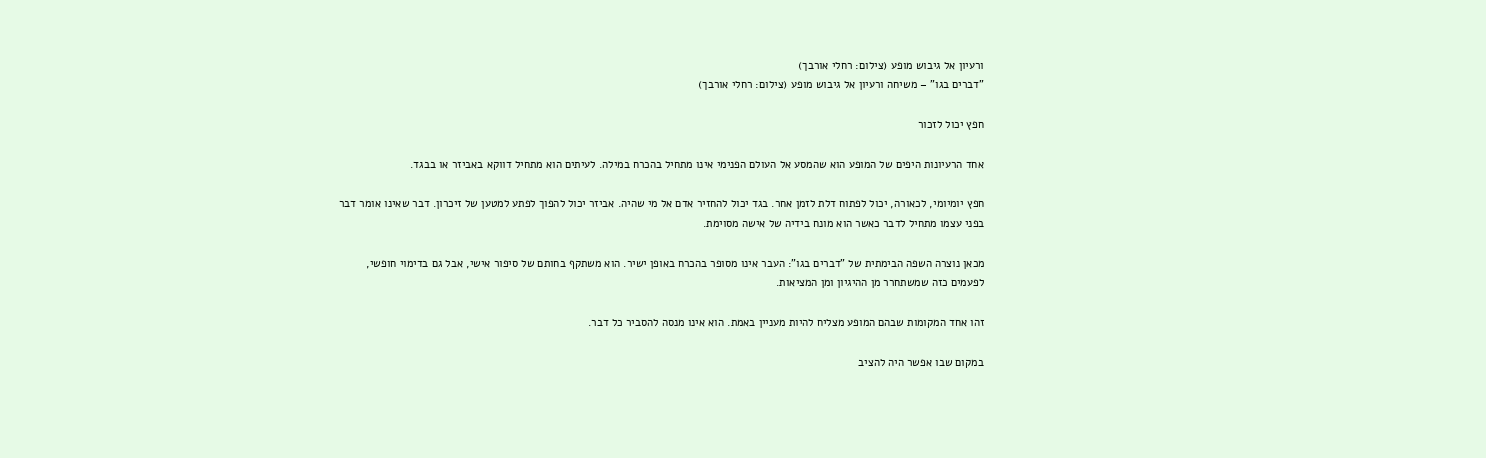ורעיון אל גיבוש מופע (צילום: רחלי אורבך)
"דברים בגו" – משיחה ורעיון אל גיבוש מופע (צילום: רחלי אורבך)

חפץ יכול לזכור

אחד הרעיונות היפים של המופע הוא שהמסע אל העולם הפנימי אינו מתחיל בהכרח במילה. לעיתים הוא מתחיל דווקא באביזר או בבגד.

חפץ יומיומי, לכאורה, יכול לפתוח דלת לזמן אחר. בגד יכול להחזיר אדם אל מי שהיה. אביזר יכול להפוך לפתע למטען של זיכרון. דבר שאינו אומר דבר בפני עצמו מתחיל לדבר כאשר הוא מונח בידיה של אישה מסוימת.

מכאן נוצרה השפה הבימתית של "דברים בגו": העבר אינו מסופר בהכרח באופן ישיר. הוא משתקף בחותם של סיפור אישי, אבל גם בדימוי חופשי, לפעמים כזה שמשתחרר מן ההיגיון ומן המציאות.

זהו אחד המקומות שבהם המופע מצליח להיות מעניין באמת. הוא אינו מנסה להסביר כל דבר.

במקום שבו אפשר היה להציב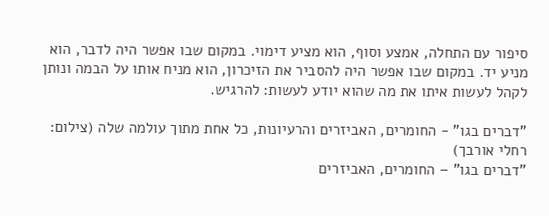סיפור עם התחלה, אמצע וסוף, הוא מציע דימוי. במקום שבו אפשר היה לדבר, הוא מניע יד. במקום שבו אפשר היה להסביר את הזיכרון, הוא מניח אותו על הבמה ונותן לקהל לעשות איתו את מה שהוא יודע לעשות: להרגיש.

"דברים בגו" - החומרים, האביזרים והרעיונות, כל אחת מתוך עולמה שלה (צילום: רחלי אורבך)
"דברים בגו" – החומרים, האביזרים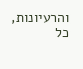והרעיונות, כל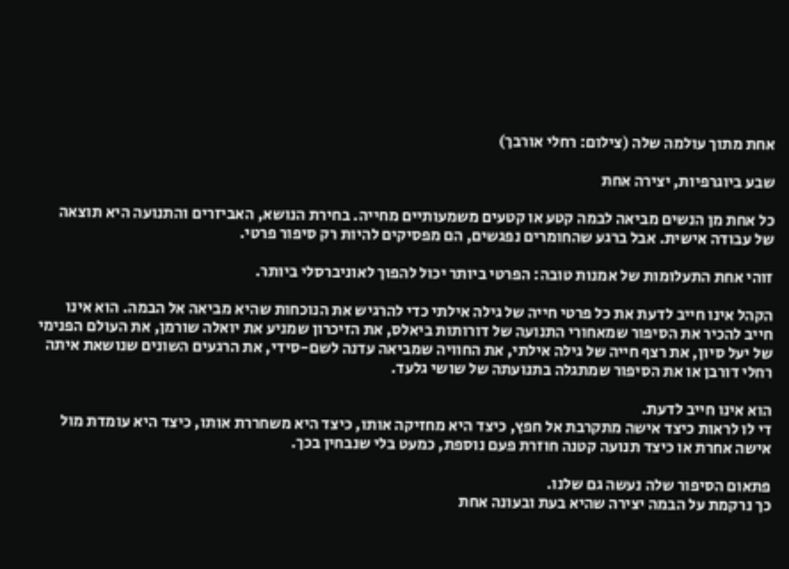אחת מתוך עולמה שלה (צילום: רחלי אורבך)

שבע ביוגרפיות, יצירה אחת

כל אחת מן הנשים מביאה לבמה קטע או קטעים משמעותיים מחייה. בחירת הנושא, האביזרים והתנועה היא תוצאה של עבודה אישית. אבל ברגע שהחומרים נפגשים, הם מפסיקים להיות רק סיפור פרטי.

זוהי אחת התעלומות של אמנות טובה: הפרטי ביותר יכול להפוך לאוניברסלי ביותר.

הקהל אינו חייב לדעת את כל פרטי חייה של גילה אילתי כדי להרגיש את הנוכחות שהיא מביאה אל הבמה. הוא אינו חייב להכיר את הסיפור שמאחורי התנועה של דורותות ביאלס, את הזיכרון שמניע את יואלה שורמן, את העולם הפנימי של יעל סיון, את רצף חייה של גילה אילתי, את החוויה שמביאה עדנה לשם-סידי, את הרגעים השונים שנושאת איתה רחלי דורבן או את הסיפור שמתגלה בתנועתה של שושי גלעד.

הוא אינו חייב לדעת.
די לו לראות כיצד אישה מתקרבת אל חפץ, כיצד היא מחזיקה אותו, כיצד היא משחררת אותו, כיצד היא עומדת מול אישה אחרת או כיצד תנועה קטנה חוזרת פעם נוספת, כמעט בלי שנבחין בכך.

פתאום הסיפור שלה נעשה גם שלנו.
כך נרקמת על הבמה יצירה שהיא בעת ובעונה אחת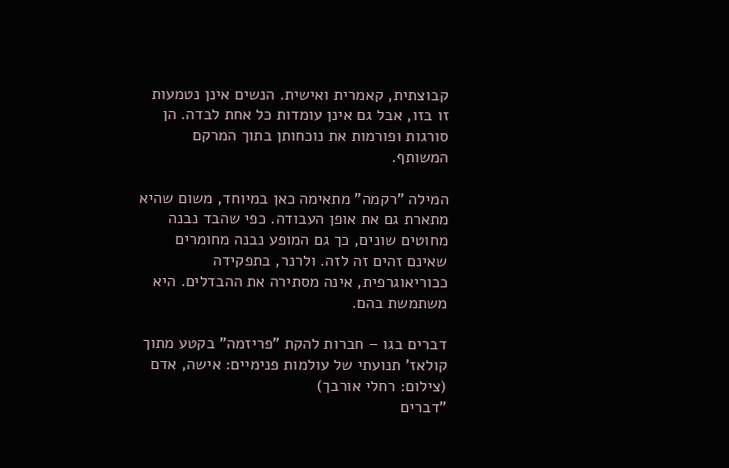קבוצתית, קאמרית ואישית. הנשים אינן נטמעות זו בזו, אבל גם אינן עומדות כל אחת לבדה. הן סורגות ופורמות את נוכחותן בתוך המרקם המשותף.

המילה "רקמה" מתאימה כאן במיוחד, משום שהיא מתארת גם את אופן העבודה. כפי שהבד נבנה מחוטים שונים, כך גם המופע נבנה מחומרים שאינם זהים זה לזה. ולרנר, בתפקידה ככוריאוגרפית, אינה מסתירה את ההבדלים. היא משתמשת בהם.

דברים בגו – חברות להקת "פריזמה" בקטע מתוך קולאז' תנועתי של עולמות פנימיים: אישה, אדם (צילום: רחלי אורבך)
"דברים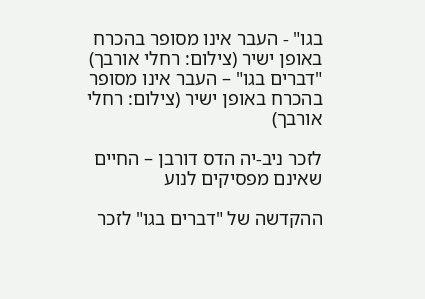בגו" - העבר אינו מסופר בהכרח באופן ישיר (צילום: רחלי אורבך)
"דברים בגו" – העבר אינו מסופר בהכרח באופן ישיר (צילום: רחלי אורבך)

לזכר ניב-יה הדס דורבן – החיים שאינם מפסיקים לנוע

ההקדשה של "דברים בגו" לזכר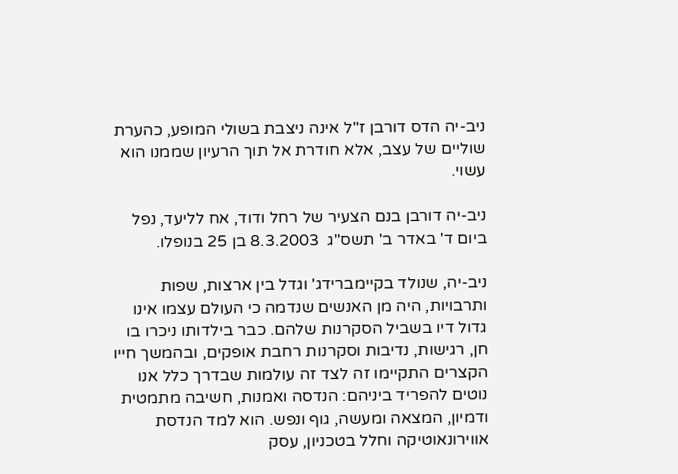ניב-יה הדס דורבן ז"ל אינה ניצבת בשולי המופע, כהערת שוליים של עצב, אלא חודרת אל תוך הרעיון שממנו הוא עשוי.

ניב-יה דורבן בנם הצעיר של רחל ודוד, אח לליעד, נפל ביום ד' באדר ב' תשס"ג  8.3.2003 בן 25 בנופלו.

ניב-יה, שנולד בקיימברידג' וגדל בין ארצות, שפות ותרבויות, היה מן האנשים שנדמה כי העולם עצמו אינו גדול דיו בשביל הסקרנות שלהם. כבר בילדותו ניכרו בו חן, רגישות, נדיבות וסקרנות רחבת אופקים, ובהמשך חייו הקצרים התקיימו זה לצד זה עולמות שבדרך כלל אנו נוטים להפריד ביניהם: הנדסה ואמנות, חשיבה מתמטית ודמיון, המצאה ומעשה, גוף ונפש. הוא למד הנדסת אווירונאוטיקה וחלל בטכניון, עסק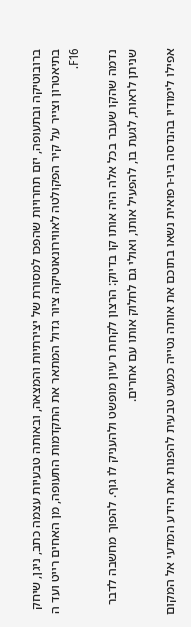ברובוטיקה ובתעופה, יזם תחרויות שהפכו למסורת של יצירתיות והמצאה, ובאותה טבעיות עצמה כתב, ניגן, שיחק בתיאטרון וצייר על קיר הפקולטה לאווירונאוטיקה ציור גדול המתאר את התקדמות התעופה, מן האחים רייט ועד ה F16.

נדמה שהקו שעבר בכל אלה היה אותו קו בדיוק: הרצון לקחת רעיון מופשט ולהעניק לו גוף. להפוך מחשבה לדבר שניתן לראות, לגעת בו, להפעיל אותו, ואולי גם לחלוק אותו עם אחרים.

אפילו לימודיו בהנדסה ביו-רפואית נשאו בתוכם את אותה נטייה כמעט טבעית להפנות את הידע המדעי אל המקום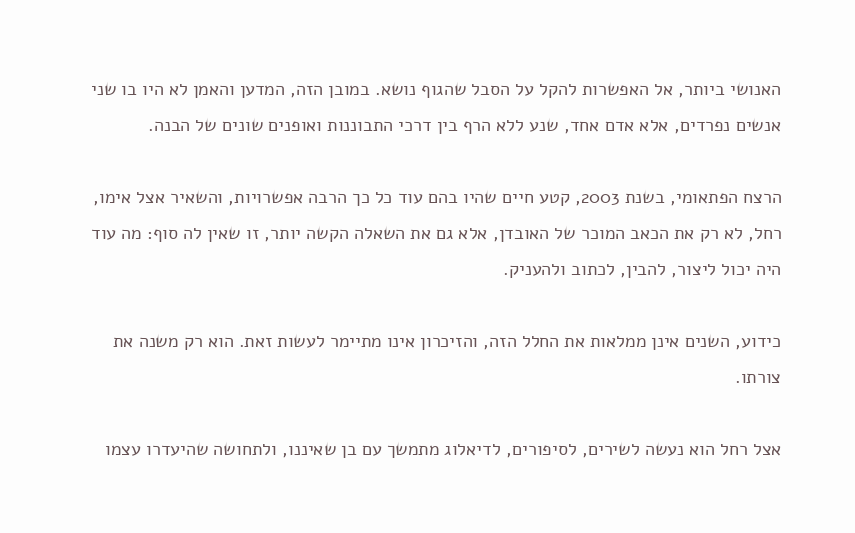האנושי ביותר, אל האפשרות להקל על הסבל שהגוף נושא. במובן הזה, המדען והאמן לא היו בו שני אנשים נפרדים, אלא אדם אחד, שנע ללא הרף בין דרכי התבוננות ואופנים שונים של הבנה.

הרצח הפתאומי, בשנת 2003, קטע חיים שהיו בהם עוד כל כך הרבה אפשרויות, והשאיר אצל אימו, רחל, לא רק את הכאב המוכר של האובדן, אלא גם את השאלה הקשה יותר, זו שאין לה סוף: מה עוד היה יכול ליצור, להבין, לכתוב ולהעניק.

כידוע, השנים אינן ממלאות את החלל הזה, והזיכרון אינו מתיימר לעשות זאת. הוא רק משנה את צורתו.

אצל רחל הוא נעשה לשירים, לסיפורים, לדיאלוג מתמשך עם בן שאיננו, ולתחושה שהיעדרו עצמו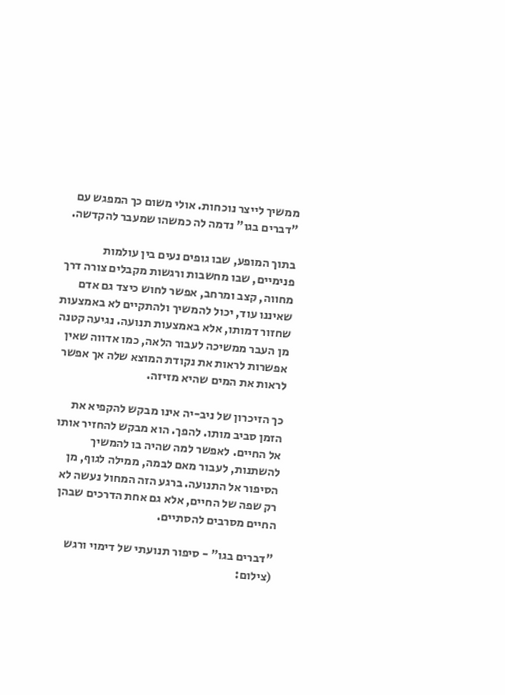ממשיך לייצר נוכחות. אולי משום כך המפגש עם "דברים בגו" נדמה לה כמשהו שמעבר להקדשה.

בתוך המופע, שבו גופים נעים בין עולמות פנימיים, שבו מחשבות ורגשות מקבלים צורה דרך מחווה, קצב ומרחב, אפשר לחוש כיצד גם אדם שאיננו עוד, יכול להמשיך ולהתקיים לא באמצעות שחזור דמותו, אלא באמצעות תנועה. נגיעה קטנה מן העבר ממשיכה לעבור הלאה, כמו אדווה שאין אפשרות לראות את נקודת המוצא שלה אך אפשר לראות את המים שהיא מזיזה.

כך הזיכרון של ניב-יה אינו מבקש להקפיא את הזמן סביב מותו. להפך. הוא מבקש להחזיר אותו אל החיים. לאפשר למה שהיה בו להמשיך להשתנות, לעבור מאם לבמה, ממילה לגוף, מן הסיפור אל התנועה. ברגע הזה המחול נעשה לא רק שפה של החיים, אלא גם אחת הדרכים שבהן החיים מסרבים להסתיים.

"דברים בגו" - סיפור תנועתי של דימוי ורגש (צילום: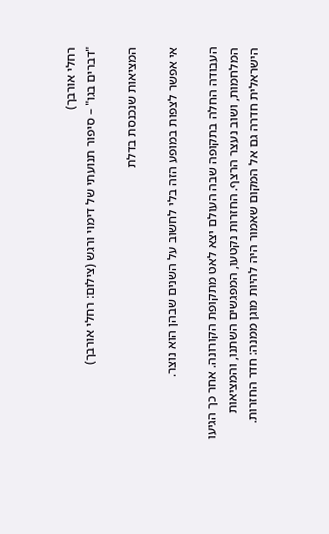רחלי אורבך)
"דברים בגו" – סיפור תנועתי של דימוי ורגש (צילום: רחלי אורבך)

המציאות שנכנסת בדלת

אי אפשר לצפות במופע הזה בלי לחשוב על השנים שבהן הוא נוצר.

העבודה החלה בתקופה שבה העולם יצא לאט מתקופת הקורונה. אחר כך הגיעו המלחמות, ושוב נעצר הרצף. החזרות נקטעו, המפגשים השתנו, והמציאות הישראלית חדרה גם אל המקום שאמור היה להיות מוגן ממנה: חדר החזרות.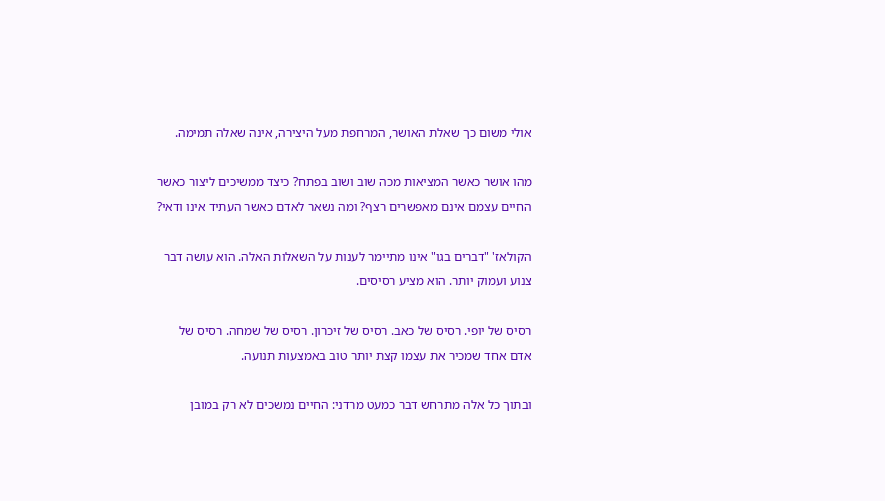אולי משום כך שאלת האושר, המרחפת מעל היצירה, אינה שאלה תמימה.

מהו אושר כאשר המציאות מכה שוב ושוב בפתח? כיצד ממשיכים ליצור כאשר החיים עצמם אינם מאפשרים רצף? ומה נשאר לאדם כאשר העתיד אינו ודאי?

הקולאז' "דברים בגו" אינו מתיימר לענות על השאלות האלה. הוא עושה דבר צנוע ועמוק יותר. הוא מציע רסיסים.

רסיס של יופי. רסיס של כאב. רסיס של זיכרון. רסיס של שמחה. רסיס של אדם אחד שמכיר את עצמו קצת יותר טוב באמצעות תנועה.

ובתוך כל אלה מתרחש דבר כמעט מרדני: החיים נמשכים לא רק במובן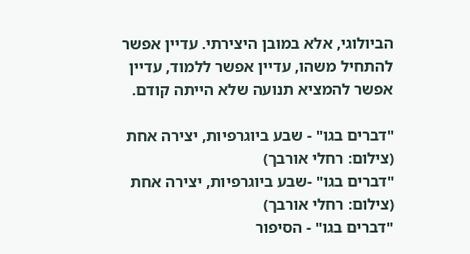הביולוגי, אלא במובן היצירתי. עדיין אפשר להתחיל משהו, עדיין אפשר ללמוד, עדיין אפשר להמציא תנועה שלא הייתה קודם.

"דברים בגו" - שבע ביוגרפיות, יצירה אחת (צילום: רחלי אורבך)
"דברים בגו" -שבע ביוגרפיות, יצירה אחת (צילום: רחלי אורבך)
"דברים בגו" - הסיפור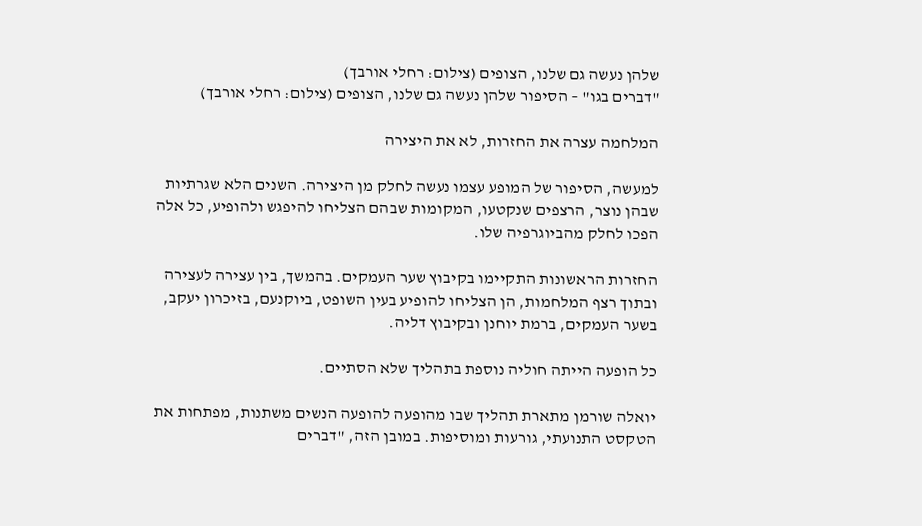שלהן נעשה גם שלנו, הצופים (צילום: רחלי אורבך)
"דברים בגו" – הסיפור שלהן נעשה גם שלנו, הצופים (צילום: רחלי אורבך)

המלחמה עצרה את החזרות, לא את היצירה

למעשה, הסיפור של המופע עצמו נעשה לחלק מן היצירה. השנים הלא שגרתיות שבהן נוצר, הרצפים שנקטעו, המקומות שבהם הצליחו להיפגש ולהופיע, כל אלה הפכו לחלק מהביוגרפיה שלו.

החזרות הראשונות התקיימו בקיבוץ שער העמקים. בהמשך, בין עצירה לעצירה ובתוך רצף המלחמות, הן הצליחו להופיע בעין השופט, ביוקנעם, בזיכרון יעקב, בשער העמקים, ברמת יוחנן ובקיבוץ דליה.

כל הופעה הייתה חוליה נוספת בתהליך שלא הסתיים.

יואלה שורמן מתארת תהליך שבו מהופעה להופעה הנשים משתנות, מפתחות את הטקסט התנועתי, גורעות ומוסיפות. במובן הזה, "דברים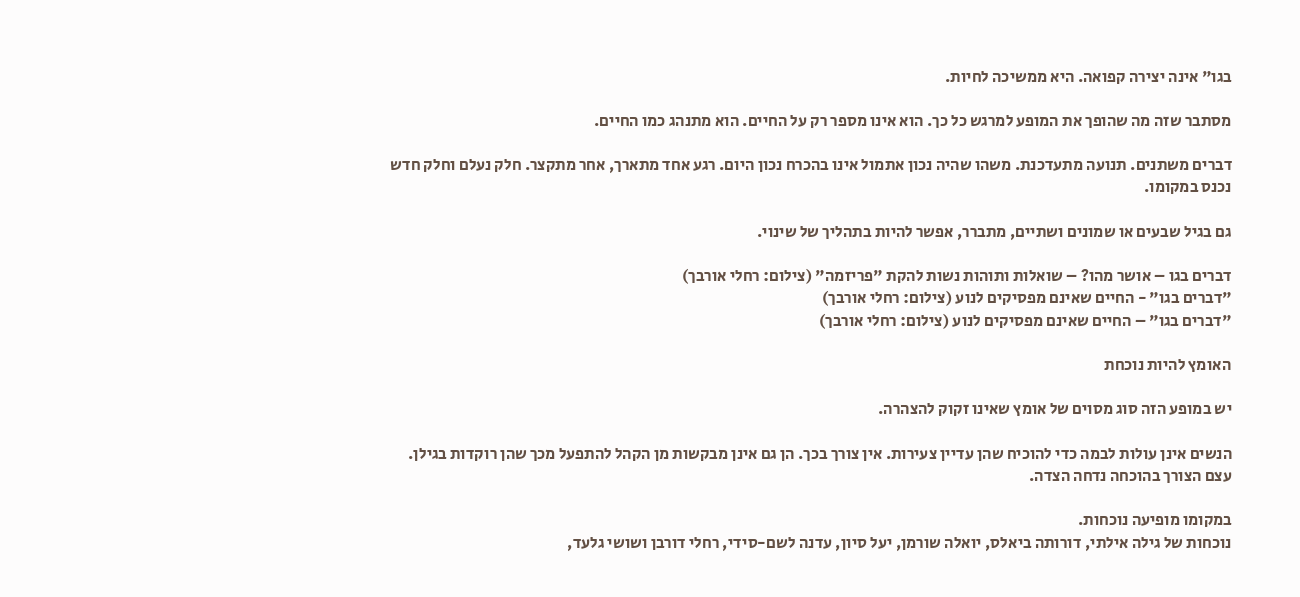בגו" אינה יצירה קפואה. היא ממשיכה לחיות.

מסתבר שזה מה שהופך את המופע למרגש כל כך. הוא אינו מספר רק על החיים. הוא מתנהג כמו החיים.

דברים משתנים. תנועה מתעדכנת. משהו שהיה נכון אתמול אינו בהכרח נכון היום. רגע אחד מתארך, אחר מתקצר. חלק נעלם וחלק חדש נכנס במקומו.

גם בגיל שבעים או שמונים ושתיים, מתברר, אפשר להיות בתהליך של שינוי.

דברים בגו – אושר מהו? – שואלות ותוהות נשות להקת "פריזמה" (צילום: רחלי אורבך)
"דברים בגו" - החיים שאינם מפסיקים לנוע (צילום: רחלי אורבך)
"דברים בגו" – החיים שאינם מפסיקים לנוע (צילום: רחלי אורבך)

האומץ להיות נוכחת

יש במופע הזה סוג מסוים של אומץ שאינו זקוק להצהרה.

הנשים אינן עולות לבמה כדי להוכיח שהן עדיין צעירות. אין צורך בכך. הן גם אינן מבקשות מן הקהל להתפעל מכך שהן רוקדות בגילן. עצם הצורך בהוכחה נדחה הצדה.

במקומו מופיעה נוכחות.
נוכחות של גילה אילתי, דורותה ביאלס, יואלה שורמן, יעל סיון, עדנה לשם-סידי, רחלי דורבן ושושי גלעד,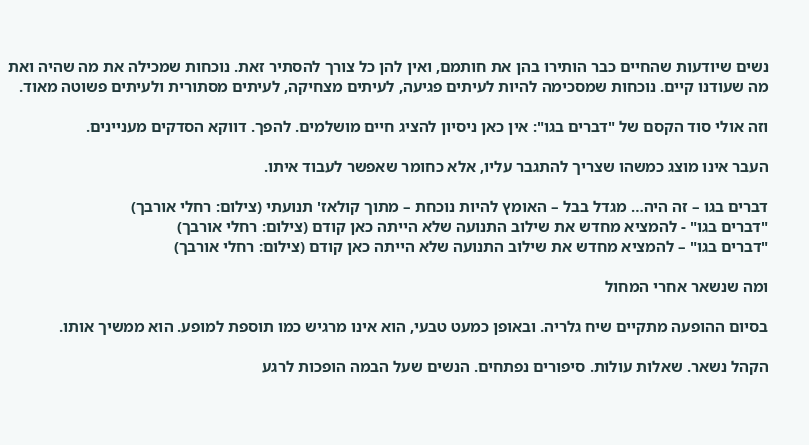נשים שיודעות שהחיים כבר הותירו בהן את חותמם, ואין להן כל צורך להסתיר זאת. נוכחות שמכילה את מה שהיה ואת מה שעודנו קיים. נוכחות שמסכימה להיות לעיתים פגיעה, לעיתים מצחיקה, לעיתים מסתורית ולעיתים פשוטה מאוד.

וזה אולי סוד הקסם של "דברים בגו": אין כאן ניסיון להציג חיים מושלמים. להפך. דווקא הסדקים מעניינים.

העבר אינו מוצג כמשהו שצריך להתגבר עליו, אלא כחומר שאפשר לעבוד איתו.

דברים בגו – זה היה… מגדל בבל – האומץ להיות נוכחת – מתוך קולאז' תנועתי (צילום: רחלי אורבך)
"דברים בגו" - להמציא מחדש את שילוב התנועה שלא הייתה כאן קודם (צילום: רחלי אורבך)
"דברים בגו" – להמציא מחדש את שילוב התנועה שלא הייתה כאן קודם (צילום: רחלי אורבך)

ומה שנשאר אחרי המחול

בסיום ההופעה מתקיים שיח גלריה. ובאופן כמעט טבעי, הוא אינו מרגיש כמו תוספת למופע. הוא ממשיך אותו.

הקהל נשאר. שאלות עולות. סיפורים נפתחים. הנשים שעל הבמה הופכות לרגע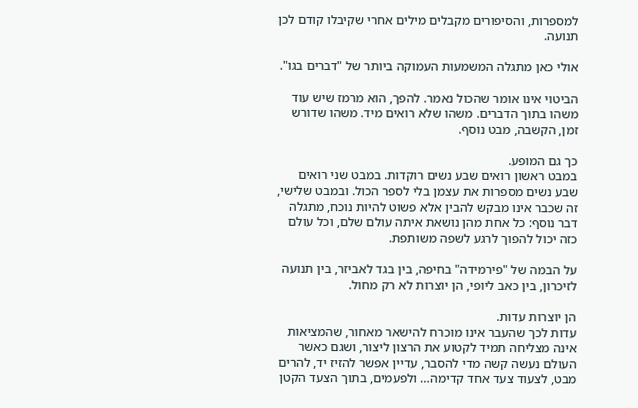למספרות, והסיפורים מקבלים מילים אחרי שקיבלו קודם לכן תנועה.

אולי כאן מתגלה המשמעות העמוקה ביותר של "דברים בגו".

הביטוי אינו אומר שהכול נאמר. להפך, הוא מרמז שיש עוד משהו בתוך הדברים. משהו שלא רואים מיד. משהו שדורש זמן, הקשבה, מבט נוסף.

כך גם המופע.
במבט ראשון רואים שבע נשים רוקדות. במבט שני רואים שבע נשים מספרות את עצמן בלי לספר הכול. ובמבט שלישי, זה שכבר אינו מבקש להבין אלא פשוט להיות נוכח, מתגלה דבר נוסף: כל אחת מהן נושאת איתה עולם שלם, וכל עולם כזה יכול להפוך לרגע לשפה משותפת.

על הבמה של "פירמידה" בחיפה, בין בגד לאביזר, בין תנועה לזיכרון, בין כאב ליופי, הן יוצרות לא רק מחול.

הן יוצרות עדות.
עדות לכך שהעבר אינו מוכרח להישאר מאחור, שהמציאות אינה מצליחה תמיד לקטוע את הרצון ליצור, ושגם כאשר העולם נעשה קשה מדי להסבר, עדיין אפשר להזיז יד, להרים מבט, לצעוד צעד אחד קדימה… ולפעמים, בתוך הצעד הקטן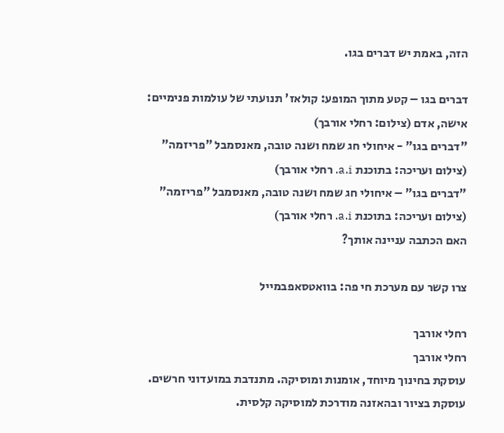הזה, באמת יש דברים בגו.

דברים בגו – קטע מתוך המופע: קולאז' תנועתי של עולמות פנימיים: אישה, אדם (צילום: רחלי אורבך)
"דברים בגו" - איחולי חג שמח ושנה טובה, מאנסמבל "פריזמה" (צילום ועריכה: בתוכנת a.i. רחלי אורבך)
"דברים בגו" – איחולי חג שמח ושנה טובה, מאנסמבל "פריזמה" (צילום ועריכה: בתוכנת a.i. רחלי אורבך)
האם הכתבה עניינה אותך?

צרו קשר עם מערכת חי פה: בוואטסאפבמייל

רחלי אורבך
רחלי אורבך
עוסקת בחינוך מיוחד, אומנות ומוסיקה. מתנדבת במועדוני חרשים. עוסקת בציור ובהאזנה מודרכת למוסיקה קלסית.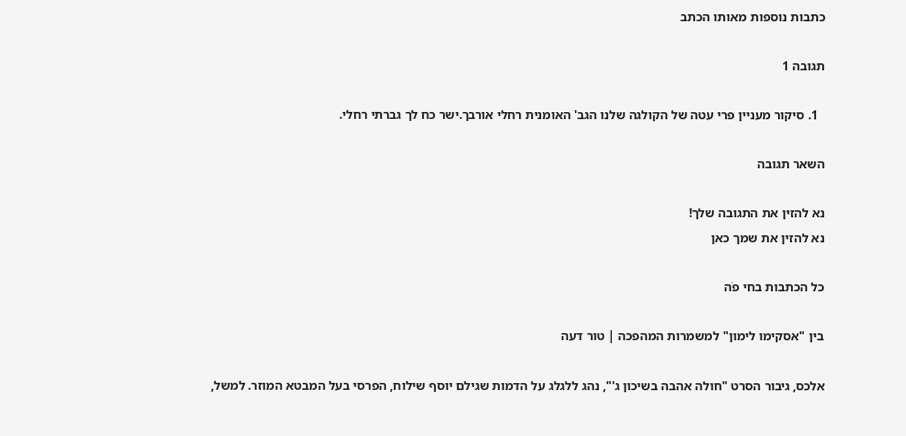כתבות נוספות מאותו הכתב

תגובה 1

  1. סיקור מעניין פרי עטה של הקולגה שלנו הגב' האומנית רחלי אורבך.ישר כח לך גברתי רחלי.

השאר תגובה

נא להזין את התגובה שלך!
נא להזין את שמך כאן

כל הכתבות בחי פֹה

בין "אסקימו לימון" למשמרות המהפכה | טור דעה

אלכס, גיבור הסרט "חולה אהבה בשיכון ג'", נהג ללגלג על הדמות שגילם יוסף שילוח, הפרסי בעל המבטא המוזר. למשל,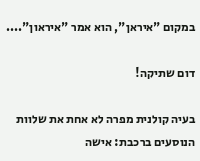במקום "איראן", הוא אמר "איראון"....

דום שתיקה!

בעיה קולנית מפרה לא אחת את שלוות הנוסעים ברכבת: אישה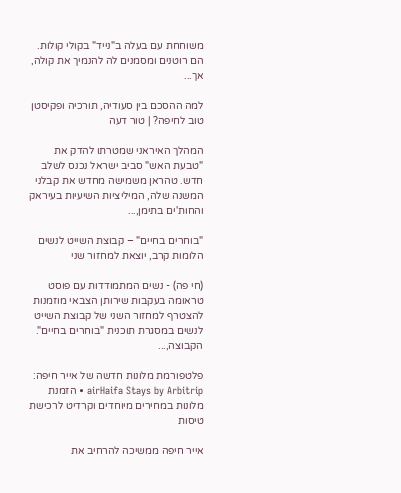משוחחת עם בעלה ב"נייד" בקולי קולות. הם רוטנים ומסמנים לה להנמיך את קולה, אך...

למה ההסכם בין סעודיה, תורכיה ופקיסטן טוב לחיפה? | טור דעה

המהלך האיראני שמטרתו להדק את "טבעת האש" סביב ישראל נכנס לשלב חדש. טהראן משמישה מחדש את קבלני המשנה שלה, המיליציות השיעיות בעיראק והחות'ים בתימן,...

"בוחרים בחיים" – קבוצת השייט לנשים הלומות קרב, יוצאת למחזור שני

(חי פה) - נשים המתמודדות עם פוסט טראומה בעקבות שירותן הצבאי מוזמנות להצטרף למחזור השני של קבוצת השייט לנשים במסגרת תוכנית "בוחרים בחיים". הקבוצה,...

פלטפורמת מלונות חדשה של אייר חיפה: airHaifa Stays by Arbitrip • הזמנת מלונות במחירים מיוחדים וקרדיט לרכישת טיסות

אייר חיפה ממשיכה להרחיב את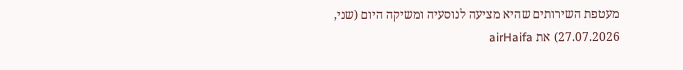מעטפת השירותים שהיא מציעה לנוסעיה ומשיקה היום (שני, 27.07.2026) את airHaifa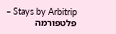Stays by Arbitrip – פלטפורמה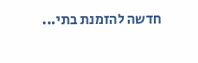חדשה להזמנת בתי...